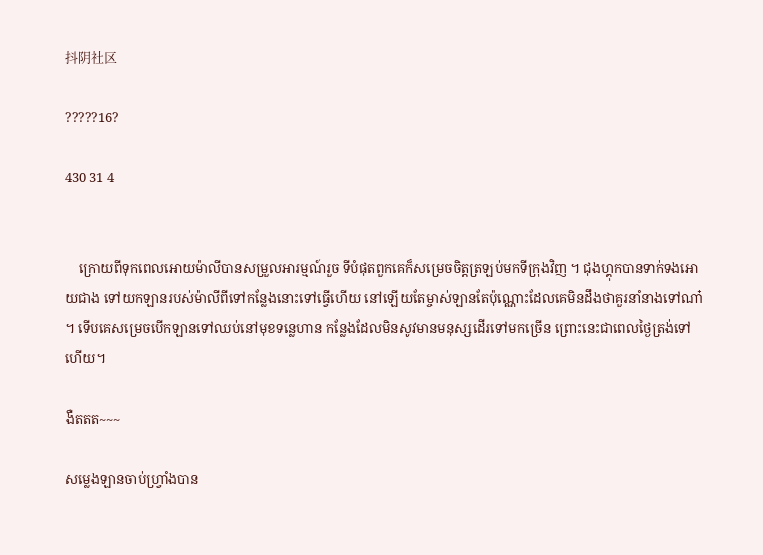抖阴社区

?????16?

430 31 4


    ក្រោយពីទុកពេលអោយម៉ាលីបានសម្រួលអារម្មណ៍រួច ទីបំផុតពួកគេក៏សម្រេចចិត្តត្រឡប់មកទីក្រុងវិញ ។ ជុងហ្គុកបានទាក់ទងអោយជាង ទៅយកឡានរបស់ម៉ាលីពីទៅកន្លែងនោះទៅធ្វើហើយ នៅឡើយតែម្ចាស់ឡានតែប៉ុណ្ណោះដែលគេមិនដឹងថាគួរនាំនាងទៅណា៎ ។ ទើបគេសម្រេចបើកឡានទៅឈប់នៅមុខទន្លេហាន កន្លែងដែលមិនសូវមានមនុស្សដើរទៅមកច្រើន ព្រោះនេះជាពេលថ្ងៃត្រង់ទៅហើយ។

ងឺតតត~~~

សម្លេងឡានចាប់ហ្រ្វាំងបាន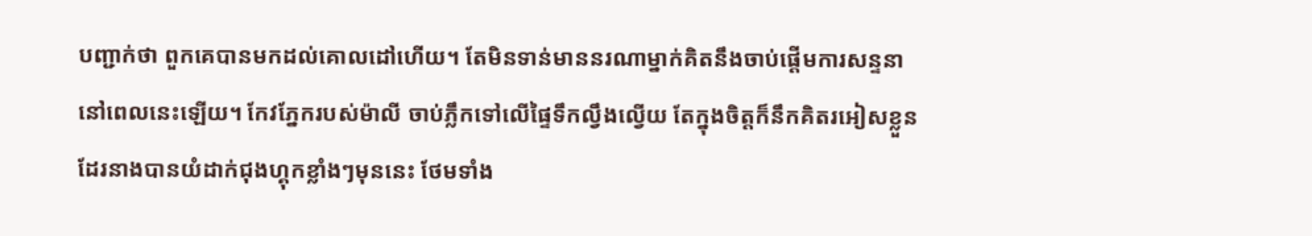បញ្ជាក់ថា ពួកគេបានមកដល់គោលដៅហើយ។ តែមិនទាន់មាននរណាម្នាក់គិតនឹងចាប់ផ្ដើមការសន្ទនានៅពេលនេះឡើយ។ កែវភ្នែករបស់ម៉ាលី ចាប់ភ្លឹកទៅលើផ្ទៃទឹកល្វឹងល្វើយ តែក្នុងចិត្តក៏នឹកគិតរអៀសខ្លួនដែរនាងបានយំដាក់ជុងហ្គុកខ្លាំងៗមុននេះ ថែមទាំង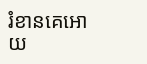រំខានគេអោយ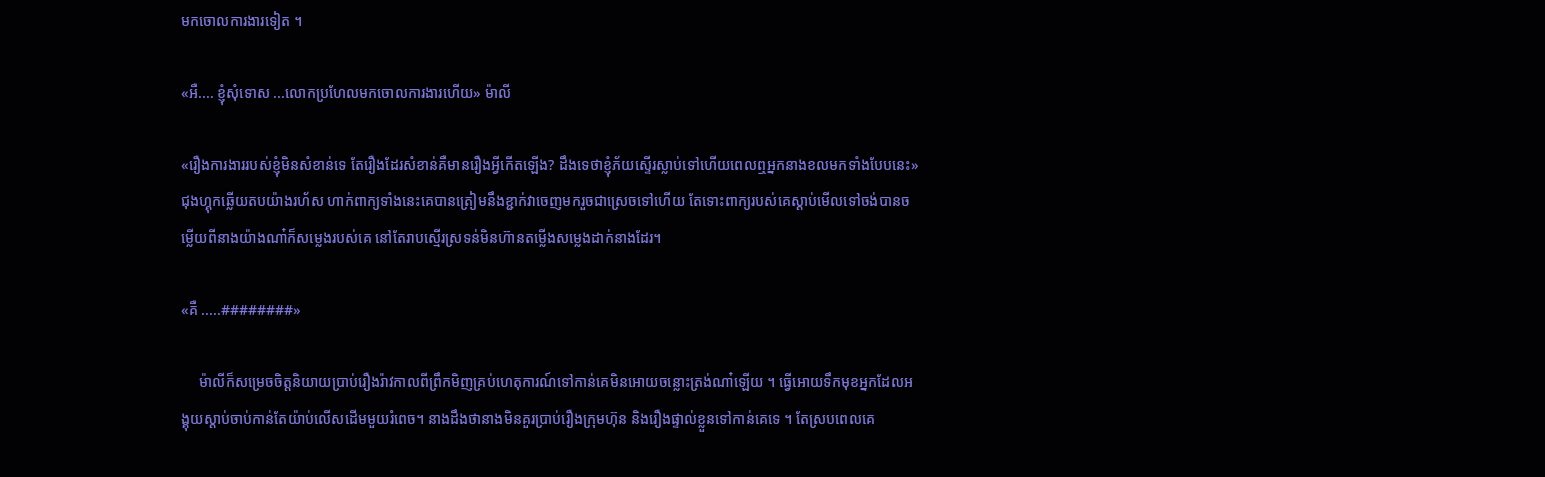មកចោលការងារទៀត ។

«អឺ.... ខ្ញុំសុំទោស ...លោកប្រហែលមកចោលការងារហើយ» ម៉ាលី

«រឿងការងាររបស់ខ្ញុំមិនសំខាន់ទេ តែរឿងដែរសំខាន់គឺមានរឿងអ្វីកើតឡើង? ដឹងទេថាខ្ញុំភ័យស្ទើរស្លាប់ទៅហើយពេលឮអ្នកនាងខលមកទាំងបែបនេះ» ជុងហ្គុកឆ្លើយតបយ៉ាងរហ័ស ហាក់ពាក្យទាំងនេះគេបានត្រៀមនឹងខ្ជាក់វាចេញមករួចជាស្រេចទៅហើយ តែទោះពាក្យរបស់គេស្ដាប់មើលទៅចង់បានចម្លើយពីនាងយ៉ាងណា៎ក៏សម្លេងរបស់គេ នៅតែរាបស្មើរស្រទន់មិនហ៊ានតម្លើងសម្លេងដាក់នាងដែរ។

«គឺ .....########»

     ម៉ាលីក៏សម្រេចចិត្តនិយាយប្រាប់រឿងរ៉ាវកាលពីព្រឹកមិញគ្រប់ហេតុការណ៍ទៅកាន់គេមិនអោយចន្លោះត្រង់ណា៎ឡើយ ។ ធ្វើអោយទឹកមុខអ្នកដែលអង្គុយស្ដាប់ចាប់កាន់តែយ៉ាប់លើសដើមមួយរំពេច។ នាងដឹងថានាងមិនគួរប្រាប់រឿងក្រុមហ៊ុន និងរឿងផ្ទាល់ខ្លួនទៅកាន់គេទេ ។ តែស្របពេលគេ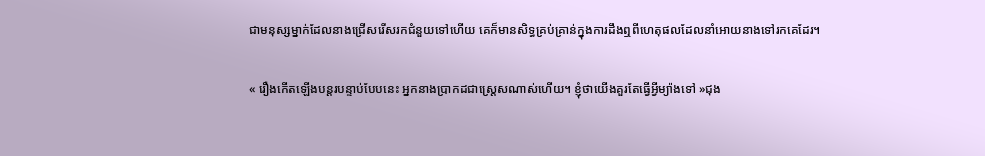ជាមនុស្សម្នាក់ដែលនាងជ្រើសរើសរកជំនួយទៅហើយ គេក៏មានសិទ្ធគ្រប់គ្រាន់ក្នុងការដឹងឮពីហេតុផលដែលនាំអោយនាងទៅរកគេដែរ។

« រឿងកើតឡើងបន្តរបន្ទាប់បែបនេះ អ្នកនាងប្រាកដជាស្រ្តេសណាស់ហើយ។ ខ្ញុំថាយើងគួរតែធ្វើអ្វីម្យ៉ាងទៅ »ជុង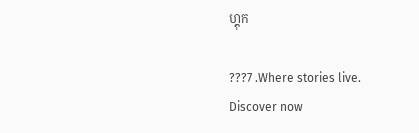ហ្គុក

???7 .Where stories live. Discover now